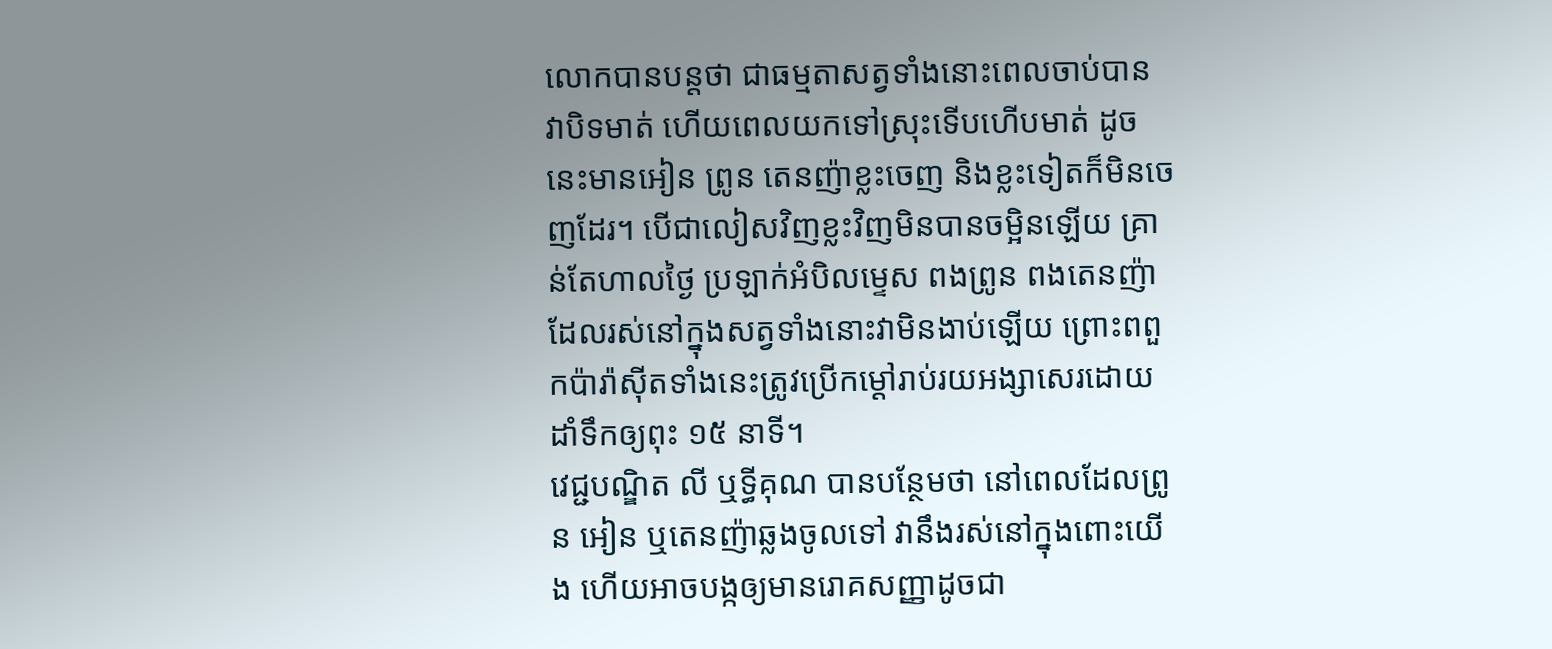លោកបានបន្តថា ជាធម្មតាសត្វទាំងនោះពេលចាប់បាន វាបិទមាត់ ហើយពេលយកទៅស្រុះទើបហើបមាត់ ដូចនេះមានអៀន ព្រូន តេនញ៉ាខ្លះចេញ និងខ្លះទៀតក៏មិនចេញដែរ។ បើជាលៀសវិញខ្លះវិញមិនបានចម្អិនឡើយ គ្រាន់តែហាលថ្ងៃ ប្រឡាក់អំបិលម្ទេស ពងព្រូន ពងតេនញ៉ាដែលរស់នៅក្នុងសត្វទាំងនោះវាមិនងាប់ឡើយ ព្រោះពពួកប៉ារ៉ាស៊ីតទាំងនេះត្រូវប្រើកម្ដៅរាប់រយអង្សាសេរដោយដាំទឹកឲ្យពុះ ១៥ នាទី។
វេជ្ជបណ្ឌិត លី ឬទ្ធីគុណ បានបន្ថែមថា នៅពេលដែលព្រូន អៀន ឬតេនញ៉ាឆ្លងចូលទៅ វានឹងរស់នៅក្នុងពោះយើង ហើយអាចបង្កឲ្យមានរោគសញ្ញាដូចជា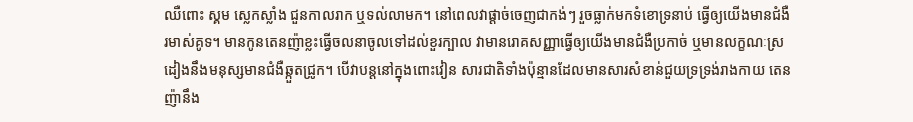ឈឺពោះ ស្គម ស្លេកស្លាំង ជួនកាលរាក ឬទល់លាមក។ នៅពេលវាផ្ដាច់ចេញជាកង់ៗ រួចធ្លាក់មកទំខោទ្រនាប់ ធ្វើឲ្យយើងមានជំងឺរមាស់គូទ។ មានកូនតេនញ៉ាខ្លះធ្វើចលនាចូលទៅដល់ខួរក្បាល វាមានរោគសញ្ញាធ្វើឲ្យយើងមានជំងឺប្រកាច់ ឬមានលក្ខណៈស្រដៀងនឹងមនុស្សមានជំងឺឆ្កួតជ្រូក។ បើវាបន្តនៅក្នុងពោះវៀន សារជាតិទាំងប៉ុន្មានដែលមានសារសំខាន់ជួយទ្រទ្រង់រាងកាយ តេនញ៉ានឹង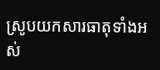ស្រូបយកសារធាតុទាំងអស់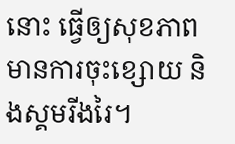នោះ ធ្វើឲ្យសុខភាពមានការចុះខ្សោយ និងស្គមរីងរៃ។